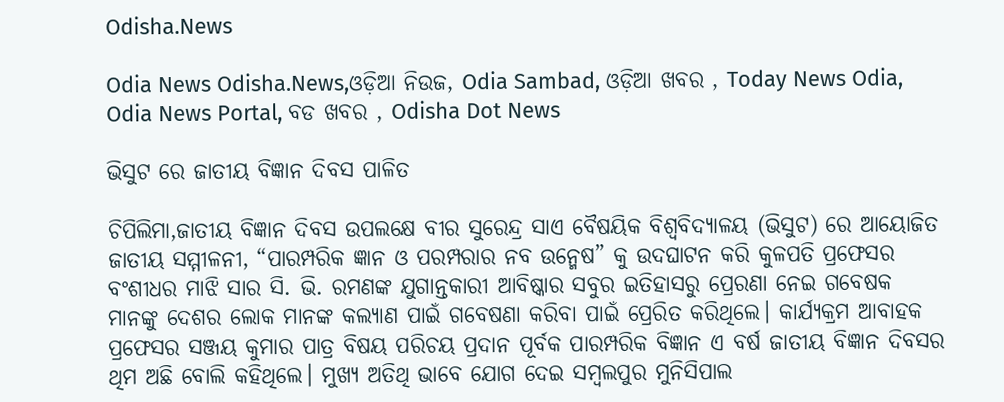Odisha.News

Odia News Odisha.News,ଓଡ଼ିଆ ନିଉଜ, Odia Sambad, ଓଡ଼ିଆ ଖବର , Today News Odia, Odia News Portal, ବଡ ଖବର , Odisha Dot News

ଭିସୁଟ ରେ ଜାତୀୟ ବିଜ୍ଞାନ ଦିବସ ପାଳିତ

ଚିପିଲିମା,ଜାତୀୟ ବିଜ୍ଞାନ ଦିବସ ଉପଲକ୍ଷେ ବୀର ସୁରେନ୍ଦ୍ର ସାଏ ବୈଷୟିକ ବିଶ୍ୱବିଦ୍ୟାଳୟ (ଭିସୁଟ) ରେ ଆୟୋଜିତ ଜାତୀୟ ସମ୍ମୀଳନୀ, “ପାରମ୍ପରିକ ଜ୍ଞାନ ଓ ପରମ୍ପରାର ନବ ଉନ୍ମେଷ” କୁ ଉଦଘାଟନ କରି କୁଳପତି ପ୍ରଫେସର ବଂଶୀଧର ମାଝି ସାର ସି. ଭି. ରମଣଙ୍କ ଯୁଗାନ୍ତକାରୀ ଆବିଷ୍କାର ସବୁର ଇତିହାସରୁ ପ୍ରେରଣା ନେଇ ଗବେଷକ ମାନଙ୍କୁ ଦେଶର ଲୋକ ମାନଙ୍କ କଲ୍ଯାଣ ପାଇଁ ଗବେଷଣା କରିବା ପାଇଁ ପ୍ରେରିତ କରିଥିଲେ। କାର୍ଯ୍ୟକ୍ରମ ଆବାହକ ପ୍ରଫେସର ସଞ୍ଜୟ କୁମାର ପାତ୍ର ବିଷୟ ପରିଚୟ ପ୍ରଦାନ ପୂର୍ବକ ପାରମ୍ପରିକ ବିଜ୍ଞାନ ଏ ବର୍ଷ ଜାତୀୟ ବିଜ୍ଞାନ ଦିବସର ଥିମ ଅଛି ବୋଲି କହିଥିଲେ। ମୁଖ୍ଯ ଅତିଥି ଭାବେ ଯୋଗ ଦେଇ ସମ୍ବଲପୁର ମୁନିସିପାଲ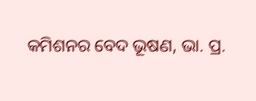କମିଶନର ବେଦ ଭୂଷଣ, ଭା. ପ୍ର.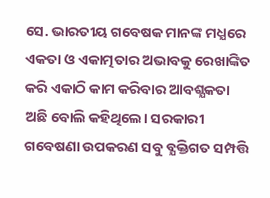ସେ. ଭାରତୀୟ ଗବେଷକ ମାନଙ୍କ ମଧ୍ଯରେ ଏକତା ଓ ଏକାତ୍ମତାର ଅଭାବକୁ ରେଖାଙ୍କିତ କରି ଏକାଠି କାମ କରିବାର ଆବଶ୍ଯକତା ଅଛି ବୋଲି କହିଥିଲେ। ସରକାରୀ ଗବେଷଣା ଉପକରଣ ସବୁ ବ୍ଯକ୍ତିଗତ ସମ୍ପତ୍ତି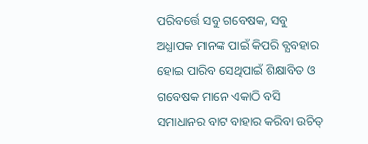ପରିବର୍ତ୍ତେ ସବୁ ଗବେଷକ, ସବୁ ଅଧ୍ଯାପକ ମାନଙ୍କ ପାଇଁ କିପରି ବ୍ଯବହାର ହୋଇ ପାରିବ ସେଥିପାଇଁ ଶିକ୍ଷାବିତ ଓ ଗବେଷକ ମାନେ ଏକାଠି ବସି ସମାଧାନର ବାଟ ବାହାର କରିବା ଉଚିତ୍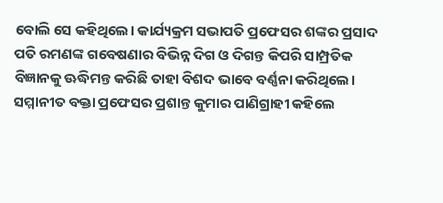ବୋଲି ସେ କହିଥିଲେ। କାର୍ଯ୍ୟକ୍ରମ ସଭାପତି ପ୍ରଫେସର ଶଙ୍କର ପ୍ରସାଦ ପତି ରମଣଙ୍କ ଗବେଷଣାର ବିଭିନ୍ନ ଦିଗ ଓ ଦିଗନ୍ତ କିପରି ସାମ୍ପ୍ରତିକ ବିଜ୍ଞାନକୁ ଊଦ୍ଧିମନ୍ତ କରିଛି ତାହା ବିଶଦ ଭାବେ ବର୍ଣ୍ଣନା କରିଥିଲେ। ସମ୍ମାନୀତ ବକ୍ତା ପ୍ରଫେସର ପ୍ରଶାନ୍ତ କୁମାର ପାଣିଗ୍ରାହୀ କହିଲେ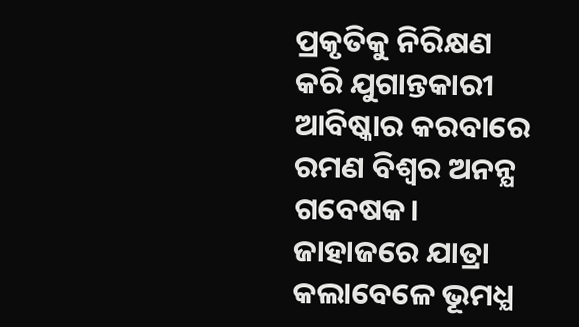ପ୍ରକୃତିକୁ ନିରିକ୍ଷଣ କରି ଯୁଗାନ୍ତକାରୀ ଆବିଷ୍କାର କରବାରେ ରମଣ ବିଶ୍ୱର ଅନନ୍ଯ ଗବେଷକ। ଜାହାଜରେ ଯାତ୍ରା କଲାବେଳେ ଭୂମଧ୍ଯ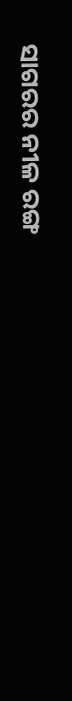ସାଗରର ନୀଳ ରଙ୍ଗ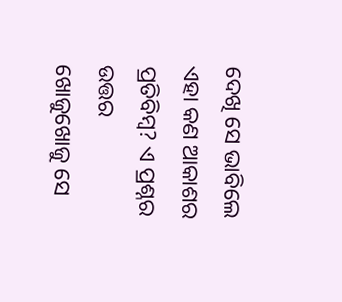ଦେଖି ସେ ଭାବିଲେ ଏହା କଣ ଆକାଶର ପ୍ରତିବିମ୍ବ? ଏ ପ୍ରଶ୍ନର ଉତ୍ତର ଖୋଜୁଖୋଜୁ ସେ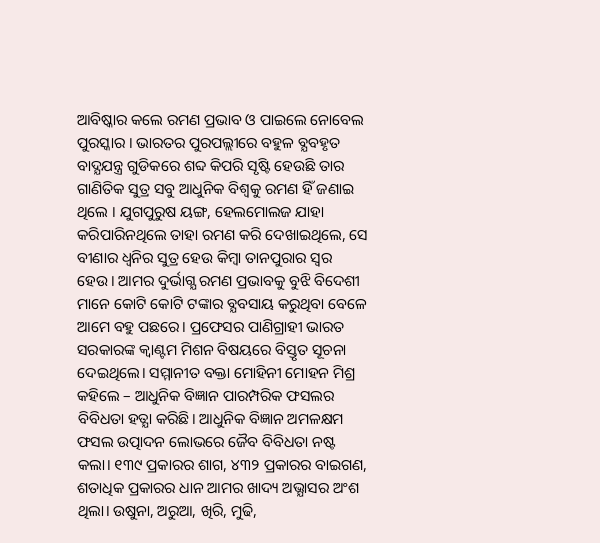ଆବିଷ୍କାର କଲେ ରମଣ ପ୍ରଭାବ ଓ ପାଇଲେ ନୋବେଲ ପୁରସ୍କାର । ଭାରତର ପୁରପଲ୍ଲୀରେ ବହୁଳ ବ୍ଯବହୃତ ବାଦ୍ଯଯନ୍ତ୍ର ଗୁଡିକରେ ଶବ୍ଦ କିପରି ସୃଷ୍ଟି ହେଉଛି ତାର ଗାଣିତିକ ସୁତ୍ର ସବୁ ଆଧୁନିକ ବିଶ୍ୱକୁ ରମଣ ହିଁ ଜଣାଇ ଥିଲେ । ଯୁଗପୁରୁଷ ୟଙ୍ଗ, ହେଲମୋଲଜ ଯାହା କରିପାରିନଥିଲେ ତାହା ରମଣ କରି ଦେଖାଇଥିଲେ, ସେ ବୀଣାର ଧ୍ବନିର ସୁତ୍ର ହେଉ କିମ୍ବା ତାନପୁରାର ସ୍ୱର ହେଉ। ଆମର ଦୁର୍ଭାଗ୍ଯ ରମଣ ପ୍ରଭାବକୁ ବୁଝି ବିଦେଶୀ ମାନେ କୋଟି କୋଟି ଟଙ୍କାର ବ୍ଯବସାୟ କରୁଥିବା ବେଳେ ଆମେ ବହୁ ପଛରେ। ପ୍ରଫେସର ପାଣିଗ୍ରାହୀ ଭାରତ ସରକାରଙ୍କ କ୍ୱାଣ୍ଟମ ମିଶନ ବିଷୟରେ ବିସ୍ତୃତ ସୂଚନା ଦେଇଥିଲେ। ସମ୍ମାନୀତ ବକ୍ତା ମୋହିନୀ ମୋହନ ମିଶ୍ର କହିଲେ – ଆଧୁନିକ ବିଜ୍ଞାନ ପାରମ୍ପରିକ ଫସଲର ବିବିଧତା ହତ୍ଯା କରିଛି। ଆଧୁନିକ ବିଜ୍ଞାନ ଅମଳକ୍ଷମ ଫସଲ ଉତ୍ପାଦନ ଲୋଭରେ ଜୈବ ବିବିଧତା ନଷ୍ଟ କଲା। ୧୩୯ ପ୍ରକାରର ଶାଗ, ୪୩୨ ପ୍ରକାରର ବାଇଗଣ, ଶତାଧିକ ପ୍ରକାରର ଧାନ ଆମର ଖାଦ୍ୟ ଅଭ୍ଯାସର ଅଂଶ ଥିଲା। ଉଷୁନା, ଅରୁଆ, ଖିରି, ମୁଢି,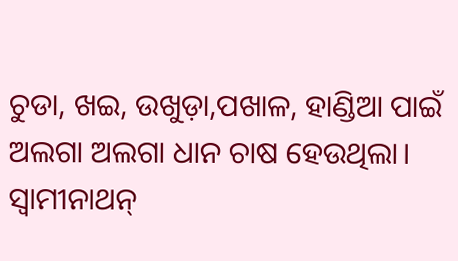ଚୁଡା, ଖଇ, ଉଖୁଡ଼ା,ପଖାଳ, ହାଣ୍ଡିଆ ପାଇଁ ଅଲଗା ଅଲଗା ଧାନ ଚାଷ ହେଉଥିଲା। ସ୍ୱାମୀନାଥନ୍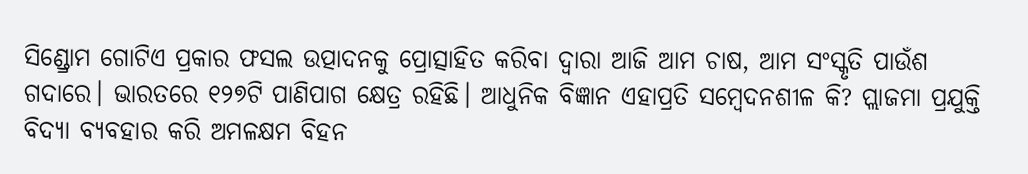ସିଣ୍ଡ୍ରୋମ ଗୋଟିଏ ପ୍ରକାର ଫସଲ ଉତ୍ପାଦନକୁ ପ୍ରୋତ୍ସାହିତ କରିବା ଦ୍ୱାରା ଆଜି ଆମ ଚାଷ, ଆମ ସଂସ୍କୃତି ପାଉଁଶ ଗଦାରେ। ଭାରତରେ ୧୨୭ଟି ପାଣିପାଗ କ୍ଷେତ୍ର ରହିଛି। ଆଧୁନିକ ବିଜ୍ଞାନ ଏହାପ୍ରତି ସମ୍ବେଦନଶୀଳ କି? ପ୍ଲାଜମା ପ୍ରଯୁକ୍ତି ବିଦ୍ଯା ବ୍ଯବହାର କରି ଅମଳକ୍ଷମ ବିହନ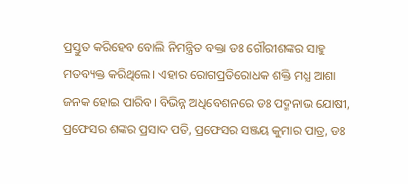ପ୍ରସ୍ତୁତ କରିହେବ ବୋଲି ନିମନ୍ତ୍ରିତ ବକ୍ତା ଡଃ ଗୌରୀଶଙ୍କର ସାହୁ ମତବ୍ୟକ୍ତ କରିଥିଲେ। ଏହାର ରୋଗପ୍ରତିରୋଧକ ଶକ୍ତି ମଧ୍ଯ ଆଶା ଜନକ ହୋଇ ପାରିବ। ବିଭିନ୍ନ ଅଧିବେଶନରେ ଡଃ ପଦ୍ମନାଭ ଯୋଷୀ, ପ୍ରଫେସର ଶଙ୍କର ପ୍ରସାଦ ପତି, ପ୍ରଫେସର ସଞ୍ଜୟ କୁମାର ପାତ୍ର, ଡଃ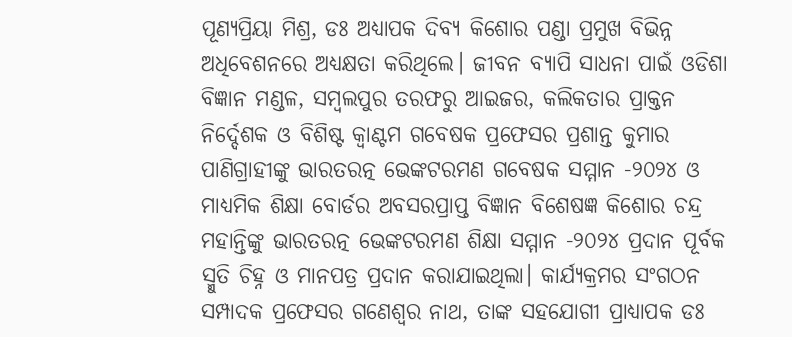ପୂଣ୍ୟପ୍ରିୟା ମିଶ୍ର, ଡଃ ଅଧ୍ଯାପକ ଦିବ୍ଯ କିଶୋର ପଣ୍ଡା ପ୍ରମୁଖ ବିଭିନ୍ନ ଅଧିବେଶନରେ ଅଧ୍ଯକ୍ଷତା କରିଥିଲେ। ଜୀବନ ବ୍ଯାପି ସାଧନା ପାଇଁ ଓଡିଶା ବିଜ୍ଞାନ ମଣ୍ଡଳ, ସମ୍ବଲପୁର ତରଫରୁ ଆଇଜର, କଲିକତାର ପ୍ରାକ୍ତନ ନିର୍ଦ୍ଦେଶକ ଓ ବିଶିଷ୍ଟ କ୍ୱାଣ୍ଟମ ଗବେଷକ ପ୍ରଫେସର ପ୍ରଶାନ୍ତ କୁମାର ପାଣିଗ୍ରାହୀଙ୍କୁ ଭାରତରତ୍ନ ଭେଙ୍କଟରମଣ ଗବେଷକ ସମ୍ମାନ -୨୦୨୪ ଓ ମାଧ୍ଯମିକ ଶିକ୍ଷା ବୋର୍ଡର ଅବସରପ୍ରାପ୍ତ ବିଜ୍ଞାନ ବିଶେଷଜ୍ଞ କିଶୋର ଚନ୍ଦ୍ର ମହାନ୍ତିଙ୍କୁ ଭାରତରତ୍ନ ଭେଙ୍କଟରମଣ ଶିକ୍ଷା ସମ୍ମାନ -୨୦୨୪ ପ୍ରଦାନ ପୂର୍ବକ ସ୍ମୁତି ଚିହ୍ନ ଓ ମାନପତ୍ର ପ୍ରଦାନ କରାଯାଇଥିଲା। କାର୍ଯ୍ୟକ୍ରମର ସଂଗଠନ ସମ୍ପାଦକ ପ୍ରଫେସର ଗଣେଶ୍ୱର ନାଥ, ତାଙ୍କ ସହଯୋଗୀ ପ୍ରାଧ୍ଯାପକ ଡଃ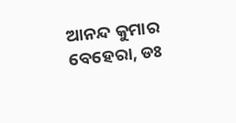ଆନନ୍ଦ କୁମାର ବେହେରା, ଡଃ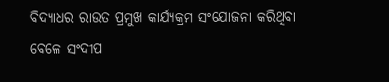ବିଦ୍ଯାଧର ରାଉତ ପ୍ରମୁଖ କାର୍ଯ୍ୟକ୍ରମ ସଂଯୋଜନା କରିଥିବା ବେଳେ ସଂଦୀପ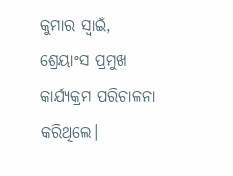କୁମାର ସ୍ୱାଇଁ, ଶ୍ରେୟାଂସ ପ୍ରମୁଖ କାର୍ଯ୍ୟକ୍ରମ ପରିଚାଳନା କରିଥିଲେ।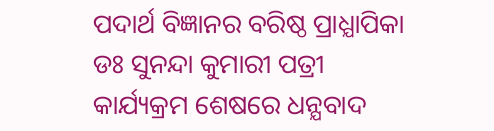ପଦାର୍ଥ ବିଜ୍ଞାନର ବରିଷ୍ଠ ପ୍ରାଧ୍ଯାପିକା ଡଃ ସୁନନ୍ଦା କୁମାରୀ ପତ୍ରୀ କାର୍ଯ୍ୟକ୍ରମ ଶେଷରେ ଧନ୍ଯବାଦ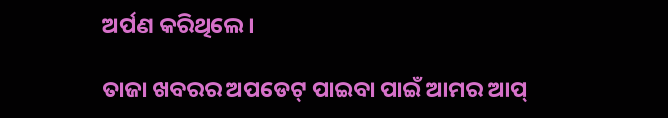ଅର୍ପଣ କରିଥିଲେ।

ତାଜା ଖବରର ଅପଡେଟ୍ ପାଇବା ପାଇଁ ଆମର ଆପ୍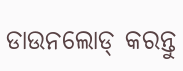ଡାଉନଲୋଡ୍ କରନ୍ତୁ